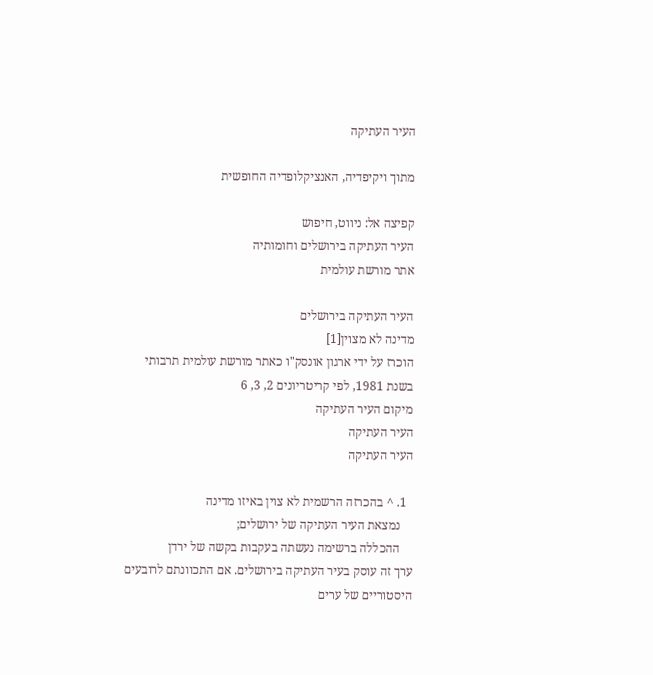העיר העתיקה

מתוך ויקיפדיה, האנציקלופדיה החופשית

קפיצה אל: ניווט, חיפוש
העיר העתיקה בירושלים וחומותיה
אתר מורשת עולמית

העיר העתיקה בירושלים
מדינה לא מצוין[1]
הוכרז על ידי ארגון אונסק"ו כאתר מורשת עולמית תרבותי בשנת 1981, לפי קריטריונים 2, 3, 6
מיקום העיר העתיקה
העיר העתיקה
העיר העתיקה

  1. ^ בהכרזה הרשמית לא צוין באיזו מדינה
    נמצאת העיר העתיקה של ירושלים;
    ההכללה ברשימה נעשתה בעקבות בקשה של ירדן
ערך זה עוסק בעיר העתיקה בירושלים. אם התכוונתם לרובעים היסטוריים של ערים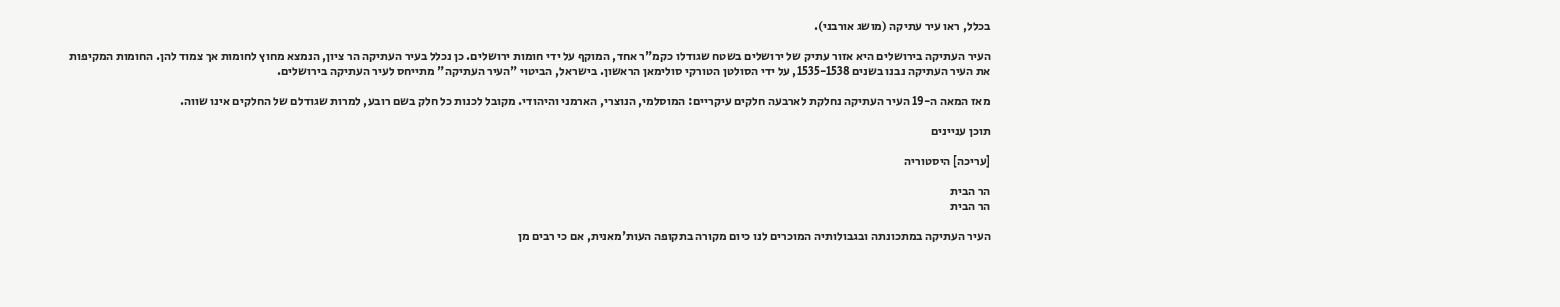בכלל, ראו עיר עתיקה (מושג אורבני).

העיר העתיקה בירושלים היא אזור עתיק של ירושלים בשטח שגודלו כקמ"ר אחד, המוקף על ידי חומות ירושלים. כן נכלל בעיר העתיקה הר ציון, הנמצא מחוץ לחומות אך צמוד להן. החומות המקיפות את העיר העתיקה נבנו בשנים 1535-1538, על ידי הסולטן הטורקי סולימאן הראשון. בישראל, הביטוי "העיר העתיקה" מתייחס לעיר העתיקה בירושלים.

מאז המאה ה-19 העיר העתיקה נחלקת לארבעה חלקים עיקריים: המוסלמי, הנוצרי, הארמני והיהודי. מקובל לכנות כל חלק בשם רובע, למרות שגודלם של החלקים אינו שווה.

תוכן עניינים

[עריכה] היסטוריה

הר הבית
הר הבית

העיר העתיקה במתכונתה ובגבולותיה המוכרים לנו כיום מקורה בתקופה העות'מאנית, אם כי רבים מן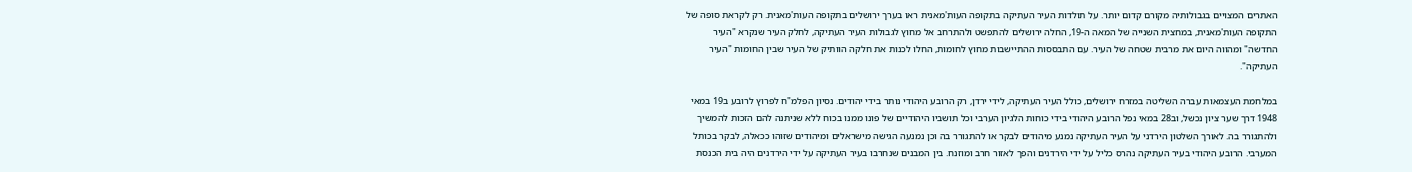האתרים המצויים בגבולותיה מקורם קדום יותר. על תולדות העיר העתיקה בתקופה העות'מאנית ראו בערך ירושלים בתקופה העות'מאנית. רק לקראת סופה של התקופה העות'מאנית, במחצית השנייה של המאה ה-19, החלה ירושלים להתפשט ולהתרחב אל מחוץ לגבולות העיר העתיקה, לחלק העיר שנקרא "העיר החדשה" ומהווה היום את מרבית שטחה של העיר. עם התבססות ההתיישבות מחוץ לחומות, החלו לכנות את חלקה הוותיק של העיר שבין החומות "העיר העתיקה".

במלחמת העצמאות עברה השליטה במזרח ירושלים, כולל העיר העתיקה, לידי ירדן, רק הרובע היהודי נותר בידי יהודים. נסיון הפלמ"ח לפרוץ לרובע ב19 במאי 1948 דרך שער ציון נכשל, וב28 במאי נפל הרובע היהודי בידי כוחות הלגיון הערבי וכל תושביו היהודיים של פונו ממנו בכוח ללא שניתנה להם הזכות להמשיך ולהתגורר בה. לאורך השלטון הירדני על העיר העתיקה נמנע מיהודים לבקר או להתגורר בה וכן נמנעה הגישה מישראלים ומיהודים שזוהו ככאלה, לבקר בכותל המערבי. הרובע היהודי בעיר העתיקה נהרס כליל על ידי הירדנים והפך לאזור חרב ומוזנח. בין המבנים שנחרבו בעיר העתיקה על ידי הירדנים היה בית הכנסת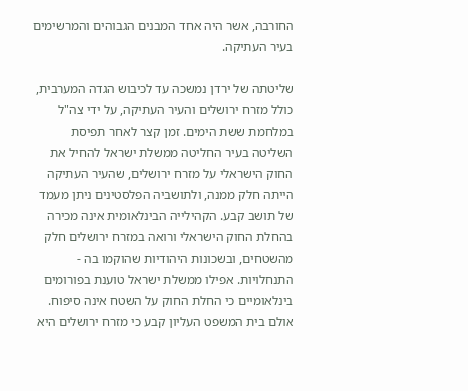החורבה, אשר היה אחד המבנים הגבוהים והמרשימים בעיר העתיקה.

שליטתה של ירדן נמשכה עד לכיבוש הגדה המערבית, כולל מזרח ירושלים והעיר העתיקה, על ידי צה"ל במלחמת ששת הימים. זמן קצר לאחר תפיסת השליטה בעיר החליטה ממשלת ישראל להחיל את החוק הישראלי על מזרח ירושלים, שהעיר העתיקה הייתה חלק ממנה, ולתושביה הפלסטינים ניתן מעמד של תושב קבע. הקהילייה הבינלאומית אינה מכירה בהחלת החוק הישראלי ורואה במזרח ירושלים חלק מהשטחים, ובשכונות היהודיות שהוקמו בה - התנחלויות. אפילו ממשלת ישראל טוענת בפורומים בינלאומיים כי החלת החוק על השטח אינה סיפוח. אולם בית המשפט העליון קבע כי מזרח ירושלים היא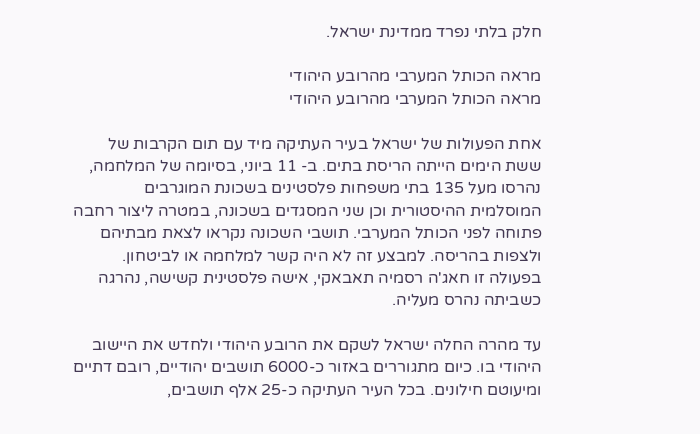חלק בלתי נפרד ממדינת ישראל.

מראה הכותל המערבי מהרובע היהודי
מראה הכותל המערבי מהרובע היהודי

אחת הפעולות של ישראל בעיר העתיקה מיד עם תום הקרבות של ששת הימים הייתה הריסת בתים. ב- 11 ביוני, בסיומה של המלחמה, נהרסו מעל 135 בתי משפחות פלסטינים בשכונת המוגרבים המוסלמית ההיסטורית וכן שני המסגדים בשכונה, במטרה ליצור רחבה פתוחה לפני הכותל המערבי. תושבי השכונה נקראו לצאת מבתיהם ולצפות בהריסה. למבצע זה לא היה קשר למלחמה או לביטחון. בפעולה זו חאג'ה רסמיה תאבאקי, אישה פלסטינית קשישה, נהרגה כשביתה נהרס מעליה.

עד מהרה החלה ישראל לשקם את הרובע היהודי ולחדש את היישוב היהודי בו. כיום מתגוררים באזור כ-6000 תושבים יהודיים, רובם דתיים ומיעוטם חילונים. בכל העיר העתיקה כ-25 אלף תושבים,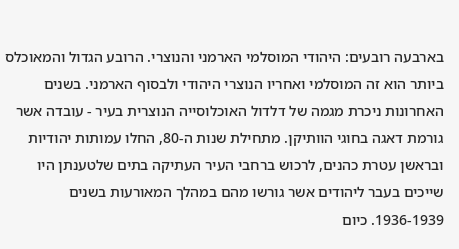בארבעה רובעים: היהודי המוסלמי הארמני והנוצרי. הרובע הגדול והמאוכלס ביותר הוא זה המוסלמי ואחריו הנוצרי היהודי ולבסוף הארמני. בשנים האחרונות ניכרת מגמה של דלדול האוכלוסייה הנוצרית בעיר - עובדה אשר גורמת דאגה בחוגי הוותיקן. מתחילת שנות ה-80, החלו עמותות יהודיות ובראשן עטרת כהנים, לרכוש ברחבי העיר העתיקה בתים שלטענתן היו שייכים בעבר ליהודים אשר גורשו מהם במהלך המאורעות בשנים 1936-1939. כיום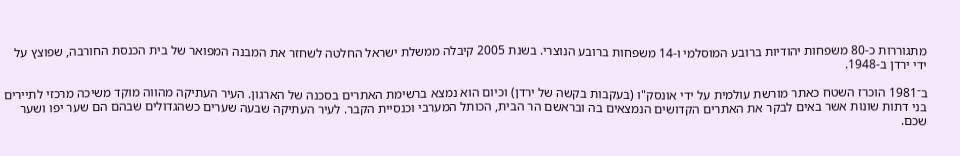מתגוררות כ-80 משפחות יהודיות ברובע המוסלמי ו-14 משפחות ברובע הנוצרי. בשנת 2005 קיבלה ממשלת ישראל החלטה לשחזר את המבנה המפואר של בית הכנסת החורבה, שפוצץ על ידי ירדן ב-1948.

ב־1981 הוכרז השטח כאתר מורשת עולמית על ידי אונסק"ו (בעקבות בקשה של ירדן) וכיום הוא נמצא ברשימת האתרים בסכנה של הארגון. העיר העתיקה מהווה מוקד משיכה מרכזי לתיירים בני דתות שונות אשר באים לבקר את האתרים הקדושים הנמצאים בה ובראשם הר הבית, הכותל המערבי וכנסיית הקבר. לעיר העתיקה שבעה שערים כשהגדולים שבהם הם שער יפו ושער שכם.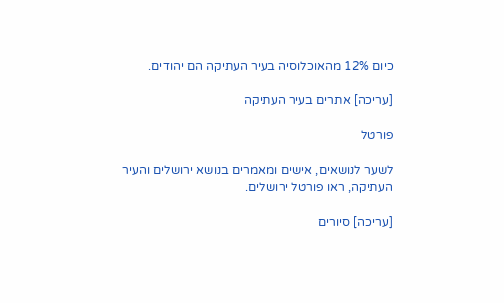כיום 12% מהאוכלוסיה בעיר העתיקה הם יהודים.

[עריכה] אתרים בעיר העתיקה

פורטל

לשער לנושאים, אישים ומאמרים בנושא ירושלים והעיר העתיקה, ראו פורטל ירושלים.

[עריכה] סיורים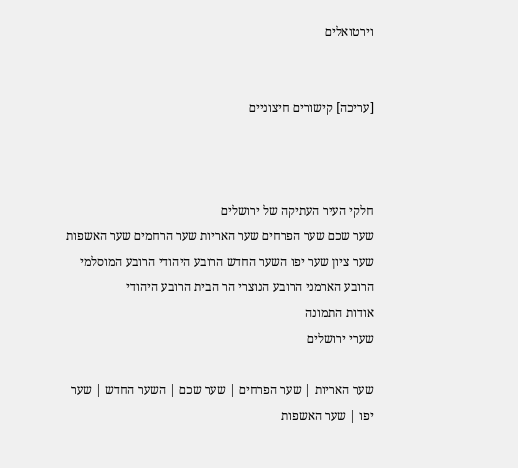וירטואלים


[עריכה] קישורים חיצוניים



חלקי העיר העתיקה של ירושלים
שער שכם שער הפרחים שער האריות שער הרחמים שער האשפות שער ציון שער יפו השער החדש הרובע היהודי הרובע המוסלמי הרובע הארמני הרובע הנוצרי הר הבית הרובע היהודי
אודות התמונה
שערי ירושלים

שער האריות | שער הפרחים | שער שכם | השער החדש | שער יפו | שער האשפות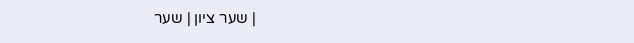| שער ציון | שער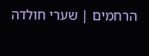הרחמים | שערי חולדה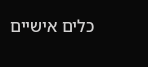כלים אישיים